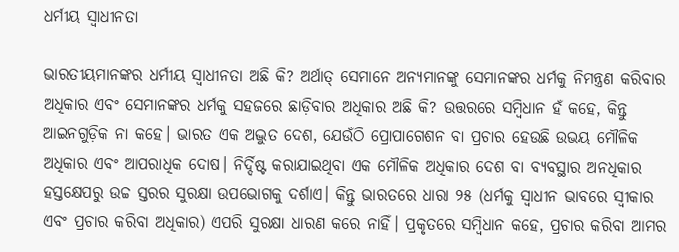ଧର୍ମୀୟ ସ୍ୱାଧୀନତା

ଭାରତୀୟମାନଙ୍କର ଧର୍ମୀୟ ସ୍ୱାଧୀନତା ଅଛି କି? ଅର୍ଥାତ୍‌ ସେମାନେ ଅନ୍ୟମାନଙ୍କୁ ସେମାନଙ୍କର ଧର୍ମକୁ ନିମନ୍ତ୍ରଣ କରିବାର ଅଧିକାର ଏବଂ ସେମାନଙ୍କର ଧର୍ମକୁ ସହଜରେ ଛାଡ଼ିବାର ଅଧିକାର ଅଛି କି? ଉତ୍ତରରେ ସମ୍ବିଧାନ ହଁ କହେ, କିନ୍ତୁ ଆଇନଗୁଡ଼ିକ ନା କହେ। ଭାରତ ଏକ ଅଦ୍ଭୁତ ଦେଶ, ଯେଉଁଠି ପ୍ରୋପାଗେଶନ ବା ପ୍ରଚାର ହେଉଛି ଉଭୟ ମୌଳିକ ଅଧିକାର ଏବଂ ଆପରାଧିକ ଦୋଷ। ନିର୍ଦ୍ଦିଷ୍ଟ କରାଯାଇଥିବା ଏକ ମୌଳିକ ଅଧିକାର ଦେଶ ବା ବ୍ୟବସ୍ଥାର ଅନଧିକାର ହସ୍ତକ୍ଷେପରୁ ଉଚ୍ଚ ସ୍ତରର ସୁରକ୍ଷା ଉପଭୋଗକୁ ଦର୍ଶାଏ। କିନ୍ତୁ ଭାରତରେ ଧାରା ୨୫ (ଧର୍ମକୁ ସ୍ୱାଧୀନ ଭାବରେ ସ୍ବୀକାର ଏବଂ ପ୍ରଚାର କରିବା ଅଧିକାର) ଏପରି ସୁରକ୍ଷା ଧାରଣ କରେ ନାହିଁ। ପ୍ରକୃତରେ ସମ୍ବିଧାନ କହେ, ପ୍ରଚାର କରିବା ଆମର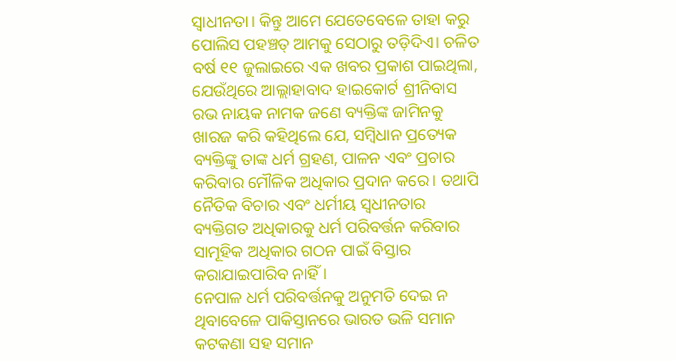ସ୍ୱାଧୀନତା। କିନ୍ତୁ ଆମେ ଯେତେବେଳେ ତାହା କରୁ ପୋଲିସ ପହଞ୍ଚତ୍ ଆମକୁ ସେଠାରୁ ତଡ଼ିଦିଏ। ଚଳିତ ବର୍ଷ ୧୧ ଜୁଲାଇରେ ଏକ ଖବର ପ୍ରକାଶ ପାଇଥିଲା, ଯେଉଁଥିରେ ଆଲ୍ଲାହାବାଦ ହାଇକୋର୍ଟ ଶ୍ରୀନିବାସ ରଭ ନାୟକ ନାମକ ଜଣେ ବ୍ୟକ୍ତିଙ୍କ ଜାମିନକୁ ଖାରଜ କରି କହିଥିଲେ ଯେ, ସମ୍ବିଧାନ ପ୍ରତ୍ୟେକ ବ୍ୟକ୍ତିଙ୍କୁ ତାଙ୍କ ଧର୍ମ ଗ୍ରହଣ, ପାଳନ ଏବଂ ପ୍ରଚାର କରିବାର ମୌଳିକ ଅଧିକାର ପ୍ରଦାନ କରେ। ତଥାପି ନୈତିକ ବିଚାର ଏବଂ ଧର୍ମୀୟ ସ୍ବଧୀନତାର ବ୍ୟକ୍ତିଗତ ଅଧିକାରକୁ ଧର୍ମ ପରିବର୍ତ୍ତନ କରିବାର ସାମୂହିକ ଅଧିକାର ଗଠନ ପାଇଁ ବିସ୍ତାର କରାଯାଇପାରିବ ନାହିଁ।
ନେପାଳ ଧର୍ମ ପରିବର୍ତ୍ତନକୁ ଅନୁମତି ଦେଇ ନ ଥିବାବେଳେ ପାକିସ୍ତାନରେ ଭାରତ ଭଳି ସମାନ କଟକଣା ସହ ସମାନ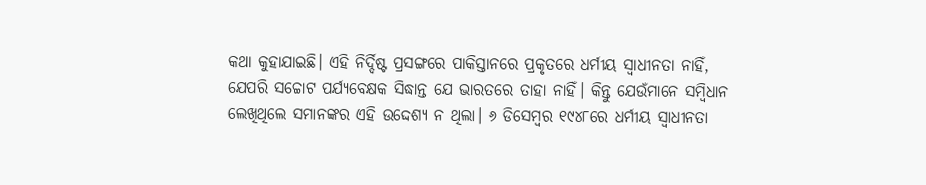କଥା କୁହାଯାଇଛି। ଏହି ନିର୍ଦ୍ଦିଷ୍ଟ ପ୍ରସଙ୍ଗରେ ପାକିସ୍ତାନରେ ପ୍ରକୃତରେ ଧର୍ମୀୟ ସ୍ବାଧୀନତା ନାହିଁ, ଯେପରି ସଚ୍ଚୋଟ ପର୍ଯ୍ୟବେକ୍ଷକ ସିଦ୍ଧାନ୍ତ ଯେ ଭାରତରେ ତାହା ନାହିଁ। କିନ୍ତୁ ଯେଉଁମାନେ ସମ୍ବିଧାନ ଲେଖିଥିଲେ ସମାନଙ୍କର ଏହି ଉଦ୍ଦେଶ୍ୟ ନ ଥିଲା। ୬ ଡିସେମ୍ବର ୧୯୪୮ରେ ଧର୍ମୀୟ ସ୍ବାଧୀନତା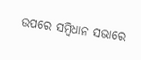ଉପରେ ସମ୍ବିଧାନ ସଭାରେ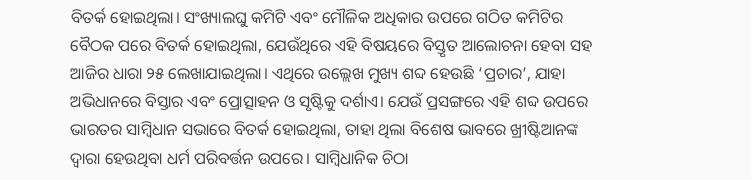ବିତର୍କ ହୋଇଥିଲା। ସଂଖ୍ୟାଲଘୁ କମିଟି ଏବଂ ମୌଳିକ ଅଧିକାର ଉପରେ ଗଠିତ କମିଟିର ବୈଠକ ପରେ ବିତର୍କ ହୋଇଥିଲା, ଯେଉଁଥିରେ ଏହି ବିଷୟରେ ବିସ୍ତୃତ ଆଲୋଚନା ହେବା ସହ ଆଜିର ଧାରା ୨୫ ଲେଖାଯାଇଥିଲା। ଏଥିରେ ଉଲ୍ଲେଖ ମୁଖ୍ୟ ଶବ୍ଦ ହେଉଛି ‘ପ୍ରଚାର’, ଯାହା ଅଭିଧାନରେ ବିସ୍ତାର ଏବଂ ପ୍ରୋତ୍ସାହନ ଓ ସୃଷ୍ଟିକୁ ଦର୍ଶାଏ। ଯେଉଁ ପ୍ରସଙ୍ଗରେ ଏହି ଶବ୍ଦ ଉପରେ ଭାରତର ସାମ୍ବିଧାନ ସଭାରେ ବିତର୍କ ହୋଇଥିଲା, ତାହା ଥିଲା ବିଶେଷ ଭାବରେ ଖ୍ରୀଷ୍ଟିଆନଙ୍କ ଦ୍ୱାରା ହେଉଥିବା ଧର୍ମ ପରିବର୍ତ୍ତନ ଉପରେ। ସାମ୍ବିଧାନିକ ଚିଠା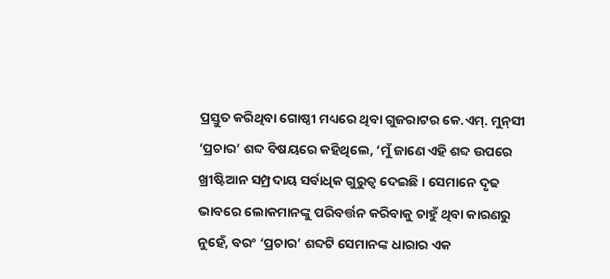ପ୍ରସ୍ତୁତ କରିଥିବା ଗୋଷ୍ଠୀ ମଧ୍ୟରେ ଥିବା ଗୁଜରାଟର କେ.ଏମ୍‌. ମୁନ୍‌ସୀ ‘ପ୍ରଚାର’ ଶବ୍ଦ ବିଷୟରେ କହିଥିଲେ, ‘ମୁଁ ଜାଣେ ଏହି ଶବ୍ଦ ଉପରେ ଖ୍ରୀଷ୍ଟିଆନ ସମ୍ପ୍ରଦାୟ ସର୍ବାଧିକ ଗୁରୁତ୍ୱ ଦେଇଛି। ସେମାନେ ଦୃଢ ଭାବରେ ଲୋକମାନଙ୍କୁ ପରିବର୍ତ୍ତନ କରିବାକୁ ଚାହୁଁ ଥିବା କାରଣରୁ ନୁହେଁ, ବରଂ ‘ପ୍ରଚାର’ ଶବ୍ଦଟି ସେମାନଙ୍କ ଧାରାର ଏକ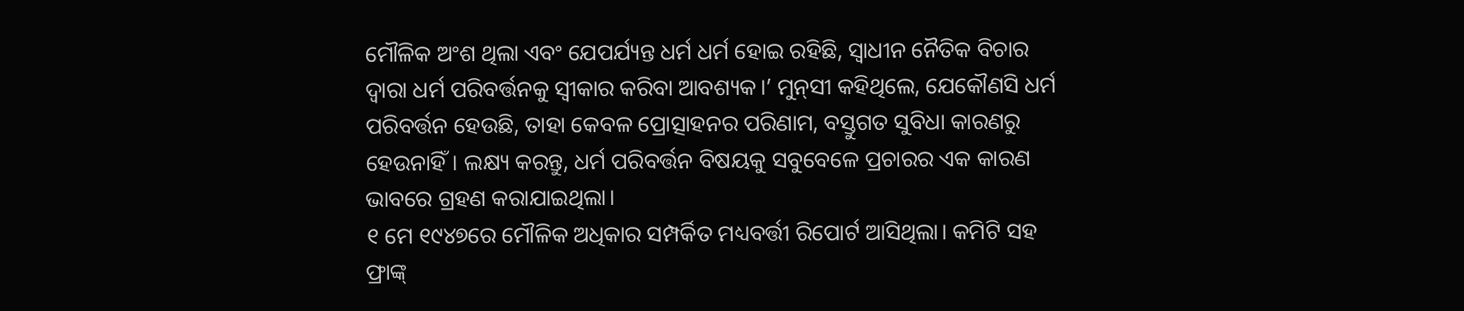ମୌଳିକ ଅଂଶ ଥିଲା ଏବଂ ଯେପର୍ଯ୍ୟନ୍ତ ଧର୍ମ ଧର୍ମ ହୋଇ ରହିଛି, ସ୍ବାଧୀନ ନୈତିକ ବିଚାର ଦ୍ୱାରା ଧର୍ମ ପରିବର୍ତ୍ତନକୁ ସ୍ବୀକାର କରିବା ଆବଶ୍ୟକ।’ ମୁନ୍‌ସୀ କହିଥିଲେ, ଯେକୌଣସି ଧର୍ମ ପରିବର୍ତ୍ତନ ହେଉଛି, ତାହା କେବଳ ପ୍ରୋତ୍ସାହନର ପରିଣାମ, ବସ୍ତୁଗତ ସୁବିଧା କାରଣରୁ ହେଉନାହିଁ। ଲକ୍ଷ୍ୟ କରନ୍ତୁ, ଧର୍ମ ପରିବର୍ତ୍ତନ ବିଷୟକୁ ସବୁବେଳେ ପ୍ରଚାରର ଏକ କାରଣ ଭାବରେ ଗ୍ରହଣ କରାଯାଇଥିଲା।
୧ ମେ ୧୯୪୭ରେ ମୌଳିକ ଅଧିକାର ସମ୍ପର୍କିତ ମଧ୍ୟବର୍ତ୍ତୀ ରିପୋର୍ଟ ଆସିଥିଲା। କମିଟି ସହ ଫ୍ରାଙ୍କ୍‌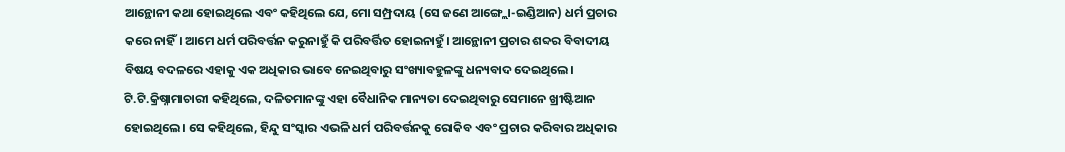ଆନ୍ଥୋନୀ କଥା ହୋଇଥିଲେ ଏବଂ କହିଥିଲେ ଯେ, ମୋ ସମ୍ପ୍ରଦାୟ (ସେ ଜଣେ ଆଙ୍ଗ୍ଲୋ-ଇଣ୍ଡିଆନ) ଧର୍ମ ପ୍ରଚାର କରେ ନାହିଁ। ଆମେ ଧର୍ମ ପରିବର୍ତ୍ତନ କରୁନାହୁଁ କି ପରିବର୍ତ୍ତିତ ହୋଇନାହୁଁ। ଆନ୍ଥୋନୀ ପ୍ରଚାର ଶବ୍ଦର ବିବାଦୀୟ ବିଷୟ ବଦଳରେ ଏହାକୁ ଏକ ଅଧିକାର ଭାବେ ନେଇଥିବାରୁ ସଂଖ୍ୟାବହୁଳଙ୍କୁ ଧନ୍ୟବାଦ ଦେଇଥିଲେ। ଟି.ଟି.କ୍ରିଷ୍ନାମାଚାରୀ କହିଥିଲେ, ଦଳିତମାନଙ୍କୁ ଏହା ବୈଧାନିକ ମାନ୍ୟତା ଦେଇଥିବାରୁ ସେମାନେ ଖ୍ରୀଷ୍ଟିଆନ ହୋଇଥିଲେ। ସେ କହିଥିଲେ, ହିନ୍ଦୁ ସଂସ୍କାର ଏଭଳି ଧର୍ମ ପରିବର୍ତ୍ତନକୁ ରୋକିବ ଏବଂ ପ୍ରଚାର କରିବାର ଅଧିକାର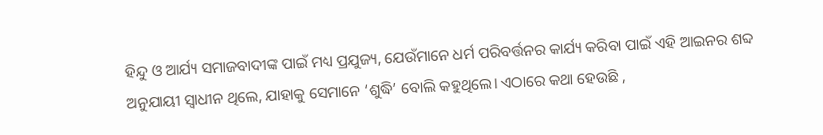ହିନ୍ଦୁ ଓ ଆର୍ଯ୍ୟ ସମାଜବାଦୀଙ୍କ ପାଇଁ ମଧ୍ୟ ପ୍ରଯୁଜ୍ୟ, ଯେଉଁମାନେ ଧର୍ମ ପରିବର୍ତ୍ତନର କାର୍ଯ୍ୟ କରିବା ପାଇଁ ଏହି ଆଇନର ଶବ୍ଦ ଅନୁଯାୟୀ ସ୍ବାଧୀନ ଥିଲେ, ଯାହାକୁ ସେମାନେ ‘ଶୁଦ୍ଧି’ ବୋଲି କହୁଥିଲେ। ଏଠାରେ କଥା ହେଉଛି ,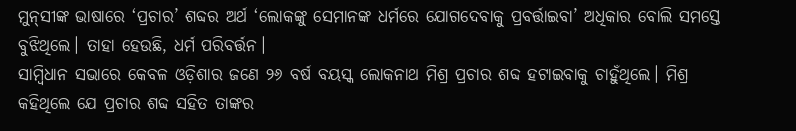ମୁନ୍‌ସୀଙ୍କ ଭାଷାରେ ‘ପ୍ରଚାର’ ଶବ୍ଦର ଅର୍ଥ ‘ଲୋକଙ୍କୁ ସେମାନଙ୍କ ଧର୍ମରେ ଯୋଗଦେବାକୁ ପ୍ରବର୍ତ୍ତାଇବା’ ଅଧିକାର ବୋଲି ସମସ୍ତେ ବୁଝିଥିଲେ। ତାହା ହେଉଛି, ଧର୍ମ ପରିବର୍ତ୍ତନ।
ସାମ୍ବିଧାନ ସଭାରେ କେବଳ ଓଡ଼ିଶାର ଜଣେ ୨୬ ବର୍ଷ ବୟସ୍କ ଲୋକନାଥ ମିଶ୍ର ପ୍ରଚାର ଶବ୍ଦ ହଟାଇବାକୁ ଚାହୁଁଥିଲେ। ମିଶ୍ର କହିଥିଲେ ଯେ ପ୍ରଚାର ଶବ୍ଦ ସହିତ ତାଙ୍କର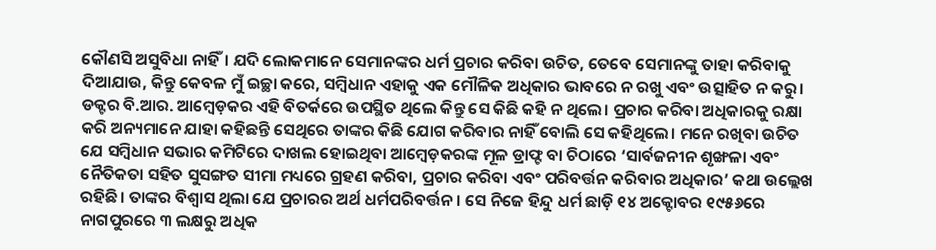କୌଣସି ଅସୁବିଧା ନାହିଁ। ଯଦି ଲୋକମାନେ ସେମାନଙ୍କର ଧର୍ମ ପ୍ରଚାର କରିବା ଉଚିତ, ତେବେ ସେମାନଙ୍କୁ ତାହା କରିବାକୁ ଦିଆଯାଉ, କିନ୍ତୁ କେବଳ ମୁଁ ଇଚ୍ଛା କରେ, ସମ୍ବିଧାନ ଏହାକୁ ଏକ ମୌଳିକ ଅଧିକାର ଭାବରେ ନ ରଖୁ ଏବଂ ଉତ୍ସାହିତ ନ କରୁ। ଡକ୍ଟର ବି.ଆର. ଆମ୍ବେଡ଼କର ଏହି ବିତର୍କରେ ଉପସ୍ଥିତ ଥିଲେ କିନ୍ତୁ ସେ କିଛି କହି ନ ଥିଲେ। ପ୍ରଚାର କରିବା ଅଧିକାରକୁ ରକ୍ଷା କରି ଅନ୍ୟମାନେ ଯାହା କହିଛନ୍ତି ସେଥିରେ ତାଙ୍କର କିଛି ଯୋଗ କରିବାର ନାହିଁ ବୋଲି ସେ କହିଥିଲେ। ମନେ ରଖିବା ଉଚିତ ଯେ ସମ୍ବିଧାନ ସଭାର କମିଟିରେ ଦାଖଲ ହୋଇଥିବା ଆମ୍ବେଡ଼କରଙ୍କ ମୂଳ ଡ୍ରାଫ୍ଟ ବା ଚିଠାରେ ‘ସାର୍ବଜନୀନ ଶୃଙ୍ଖଳା ଏବଂ ନୈତିକତା ସହିତ ସୁସଙ୍ଗତ ସୀମା ମଧ୍ୟରେ ଗ୍ରହଣ କରିବା, ପ୍ରଚାର କରିବା ଏବଂ ପରିବର୍ତ୍ତନ କରିବାର ଅଧିକାର’ କଥା ଉଲ୍ଲେଖ ରହିଛି। ତାଙ୍କର ବିଶ୍ୱାସ ଥିଲା ଯେ ପ୍ରଚାରର ଅର୍ଥ ଧର୍ମପରିବର୍ତ୍ତନ। ସେ ନିଜେ ହିନ୍ଦୁ ଧର୍ମ ଛାଡ଼ି ୧୪ ଅକ୍ଟୋବର ୧୯୫୬ରେ ନାଗପୁରରେ ୩ ଲକ୍ଷରୁ ଅଧିକ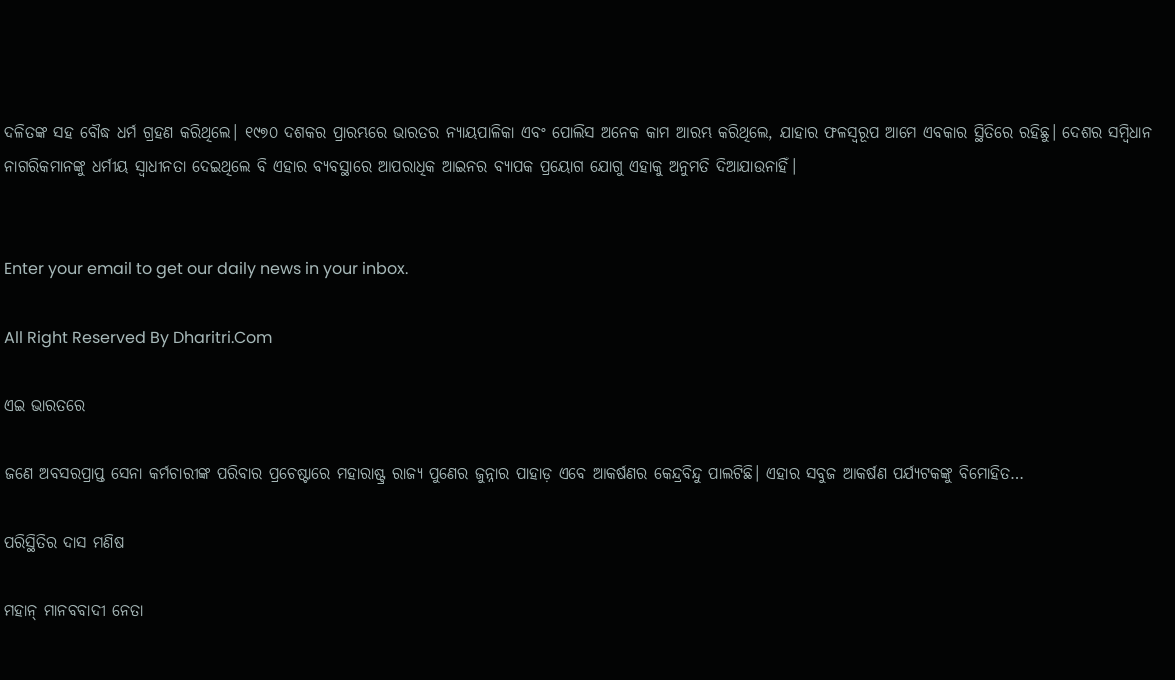ଦଳିତଙ୍କ ସହ ବୌଦ୍ଧ ଧର୍ମ ଗ୍ରହଣ କରିଥିଲେ। ୧୯୭୦ ଦଶକର ପ୍ରାରମ୍ଭରେ ଭାରତର ନ୍ୟାୟପାଳିକା ଏବଂ ପୋଲିସ ଅନେକ କାମ ଆରମ୍ଭ କରିଥିଲେ, ଯାହାର ଫଳସ୍ବରୂପ ଆମେ ଏବକାର ସ୍ଥିତିରେ ରହିଛୁ। ଦେଶର ସମ୍ବିଧାନ ନାଗରିକମାନଙ୍କୁ ଧର୍ମୀୟ ସ୍ବାଧୀନତା ଦେଇଥିଲେ ବି ଏହାର ବ୍ୟବସ୍ଥାରେ ଆପରାଧିକ ଆଇନର ବ୍ୟାପକ ପ୍ରୟୋଗ ଯୋଗୁ ଏହାକୁ ଅନୁମତି ଦିଆଯାଉନାହିଁ।


Enter your email to get our daily news in your inbox.

All Right Reserved By Dharitri.Com

ଏଇ ଭାରତରେ

ଜଣେ ଅବସରପ୍ରାପ୍ତ ସେନା କର୍ମଚାରୀଙ୍କ ପରିବାର ପ୍ରଚେଷ୍ଟାରେ ମହାରାଷ୍ଟ୍ର ରାଜ୍ୟ ପୁଣେର ଜୁନ୍ନାର ପାହାଡ଼ ଏବେ ଆକର୍ଷଣର କେନ୍ଦ୍ରବିନ୍ଦୁ ପାଲଟିଛି। ଏହାର ସବୁଜ ଆକର୍ଷଣ ପର୍ଯ୍ୟଟକଙ୍କୁ ବିମୋହିତ…

ପରିସ୍ଥିତିର ଦାସ ମଣିଷ

ମହାନ୍‌ ମାନବବାଦୀ ନେତା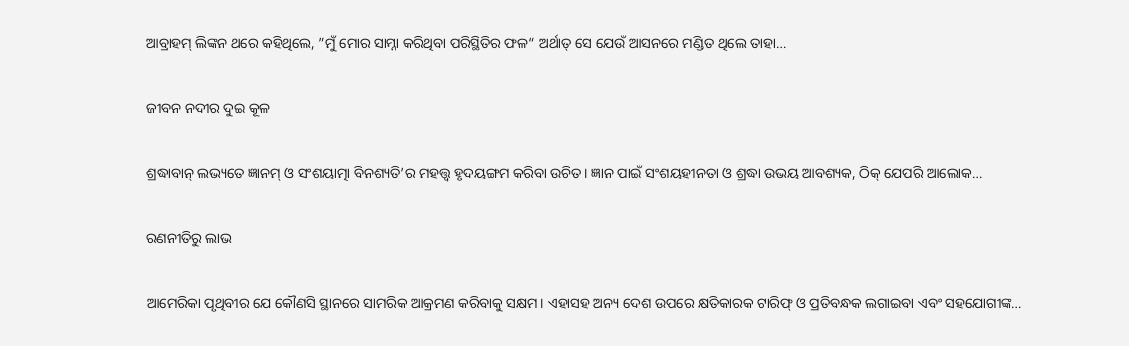ଆବ୍ରାହମ୍‌ ଲିଙ୍କନ ଥରେ କହିଥିଲେ, ”ମୁଁ ମୋର ସାମ୍ନା କରିଥିବା ପରିସ୍ଥିତିର ଫଳ“ ଅର୍ଥାତ୍‌ ସେ ଯେଉଁ ଆସନରେ ମଣ୍ଡିତ ଥିଲେ ତାହା…

ଜୀବନ ନଦୀର ଦୁଇ କୂଳ

ଶ୍ରଦ୍ଧାବାନ୍‌ ଲଭ୍ୟତେ ଜ୍ଞାନମ୍‌ ଓ ସଂଶୟାତ୍ମା ବିନଶ୍ୟତି’ର ମହତ୍ତ୍ୱ ହୃଦୟଙ୍ଗମ କରିବା ଉଚିତ। ଜ୍ଞାନ ପାଇଁ ସଂଶୟହୀନତା ଓ ଶ୍ରଦ୍ଧା ଉଭୟ ଆବଶ୍ୟକ, ଠିକ୍‌ ଯେପରି ଆଲୋକ…

ରଣନୀତିରୁ ଲାଭ

ଆମେରିକା ପୃଥିବୀର ଯେ କୌଣସି ସ୍ଥାନରେ ସାମରିକ ଆକ୍ରମଣ କରିବାକୁ ସକ୍ଷମ। ଏହାସହ ଅନ୍ୟ ଦେଶ ଉପରେ କ୍ଷତିକାରକ ଟାରିଫ୍‌ ଓ ପ୍ରତିବନ୍ଧକ ଲଗାଇବା ଏବଂ ସହଯୋଗୀଙ୍କ…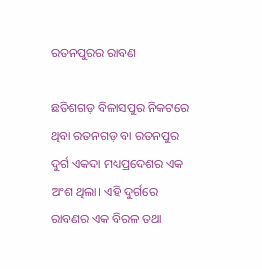ରତନପୁରର ରାବଣ

ଛତିଶଗଡ଼ ବିଳାସପୁର ନିକଟରେ ଥିବା ରତନଗଡ଼ ବା ରତନପୁର ଦୁର୍ଗ ଏକଦା ମଧ୍ୟପ୍ରଦେଶର ଏକ ଅଂଶ ଥିଲା। ଏହି ଦୁର୍ଗରେ ରାବଣର ଏକ ବିରଳ ତଥା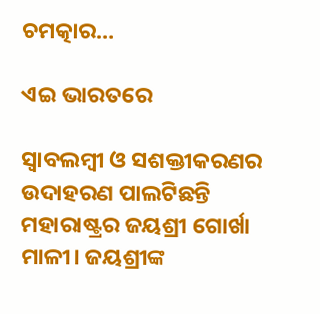ଚମତ୍କାର…

ଏଇ ଭାରତରେ

ସ୍ବାବଲମ୍ବୀ ଓ ସଶକ୍ତୀକରଣର ଉଦାହରଣ ପାଲଟିଛନ୍ତି ମହାରାଷ୍ଟ୍ରର ଜୟଶ୍ରୀ ଗୋର୍ଖା ମାଳୀ। ଜୟଶ୍ରୀଙ୍କ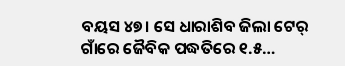ବୟସ ୪୭। ସେ ଧାରାଶିବ ଜିଲା ଟେର୍‌ ଗାଁରେ ଜୈବିକ ପଦ୍ଧତିରେ ୧.୫…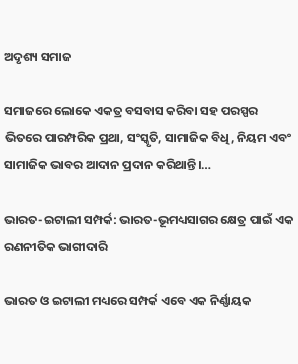ଅଦୃଶ୍ୟ ସମାଜ

ସମାଜରେ ଲୋକେ ଏକତ୍ର ବସବାସ କରିବା ସହ ପରସ୍ପର ଭିତରେ ପାରମ୍ପରିକ ପ୍ରଥା, ସଂସ୍କୃତି, ସାମାଜିକ ବିଧି, ନିୟମ ଏବଂ ସାମାଜିକ ଭାବର ଆଦାନ ପ୍ରଦାନ କରିଥାନ୍ତି।…

ଭାରତ-ଇଟାଲୀ ସମ୍ପର୍କ: ଭାରତ-ଭୂମଧ୍ୟସାଗର କ୍ଷେତ୍ର ପାଇଁ ଏକ ରଣନୀତିକ ଭାଗୀଦାରି

ଭାରତ ଓ ଇଟାଲୀ ମଧ୍ୟରେ ସମ୍ପର୍କ ଏବେ ଏକ ନିର୍ଣ୍ଣାୟକ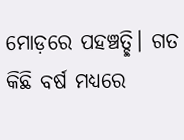ମୋଡ଼ରେ ପହଞ୍ଚତ୍ଛି। ଗତ କିଛି ବର୍ଷ ମଧ୍ୟରେ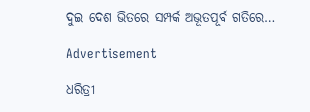ଦୁଇ ଦେଶ ଭିତରେ ସମ୍ପର୍କ ଅଭୂତପୂର୍ବ ଗତିରେ…

Advertisement

ଧରିତ୍ରୀ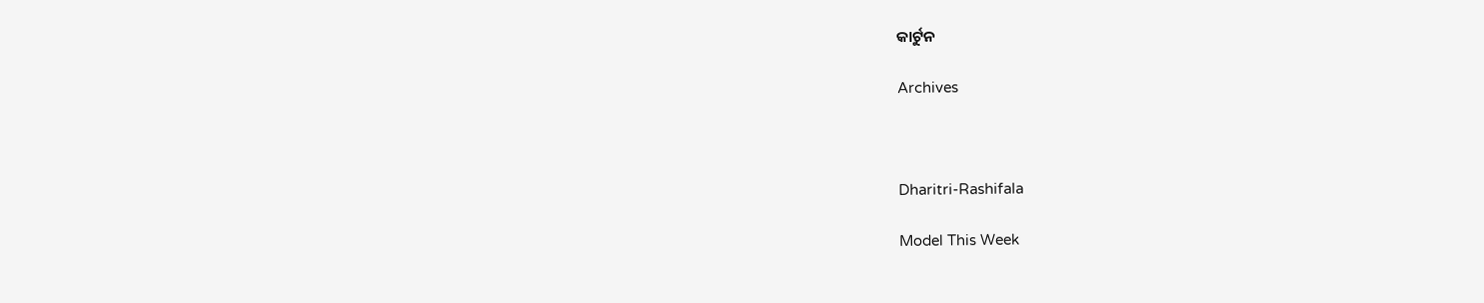କାର୍ଟୁନ

Archives



Dharitri-Rashifala

Model This Week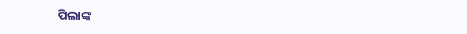ପିଲାଙ୍କ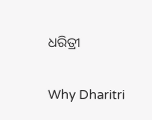ଧରିତ୍ରୀ

Why Dharitri